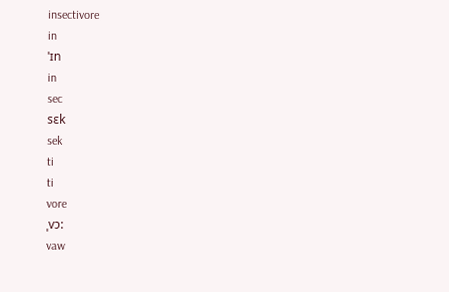insectivore
in
ˈɪn
in
sec
sɛk
sek
ti
ti
vore
ˌvɔ:
vaw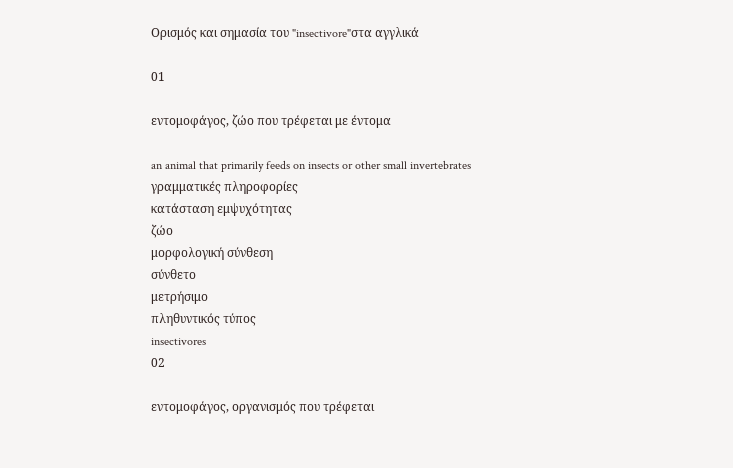Ορισμός και σημασία του "insectivore"στα αγγλικά

01

εντομοφάγος, ζώο που τρέφεται με έντομα

an animal that primarily feeds on insects or other small invertebrates
γραμματικές πληροφορίες
κατάσταση εμψυχότητας
ζώο
μορφολογική σύνθεση
σύνθετο
μετρήσιμο
πληθυντικός τύπος
insectivores
02

εντομοφάγος, οργανισμός που τρέφεται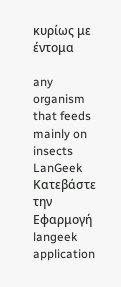κυρίως με έντομα

any organism that feeds mainly on insects
LanGeek
Κατεβάστε την Εφαρμογή
langeek application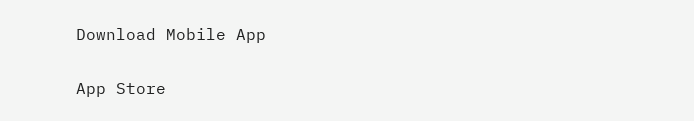Download Mobile App

App Store